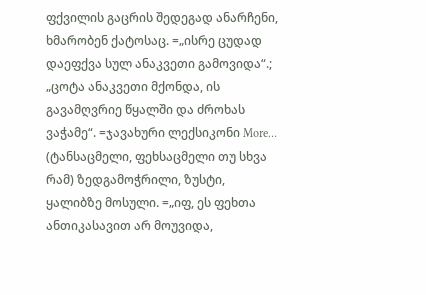ფქვილის გაცრის შედეგად ანარჩენი, ხმარობენ ქატოსაც. =„ისრე ცუდად დაეფქვა სულ ანაკვეთი გამოვიდა“.; „ცოტა ანაკვეთი მქონდა, ის გავამღვრიე წყალში და ძროხას ვაჭამე“. =ჯავახური ლექსიკონი More…
(ტანსაცმელი, ფეხსაცმელი თუ სხვა რამ) ზედგამოჭრილი, ზუსტი, ყალიბზე მოსული. =„იფ, ეს ფეხთა ანთიკასავით არ მოუვიდა,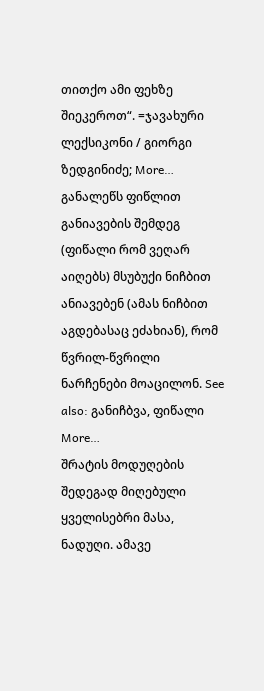თითქო ამი ფეხზე შიეკეროთ“. =ჯავახური ლექსიკონი / გიორგი ზედგინიძე; More…
განალეწს ფიწლით განიავების შემდეგ (ფიწალი რომ ვეღარ აიღებს) მსუბუქი ნიჩბით ანიავებენ (ამას ნიჩბით აგდებასაც ეძახიან), რომ წვრილ-წვრილი ნარჩენები მოაცილონ. See also: განიჩბვა, ფიწალი More…
შრატის მოდუღების შედეგად მიღებული ყველისებრი მასა, ნადუღი. ამავე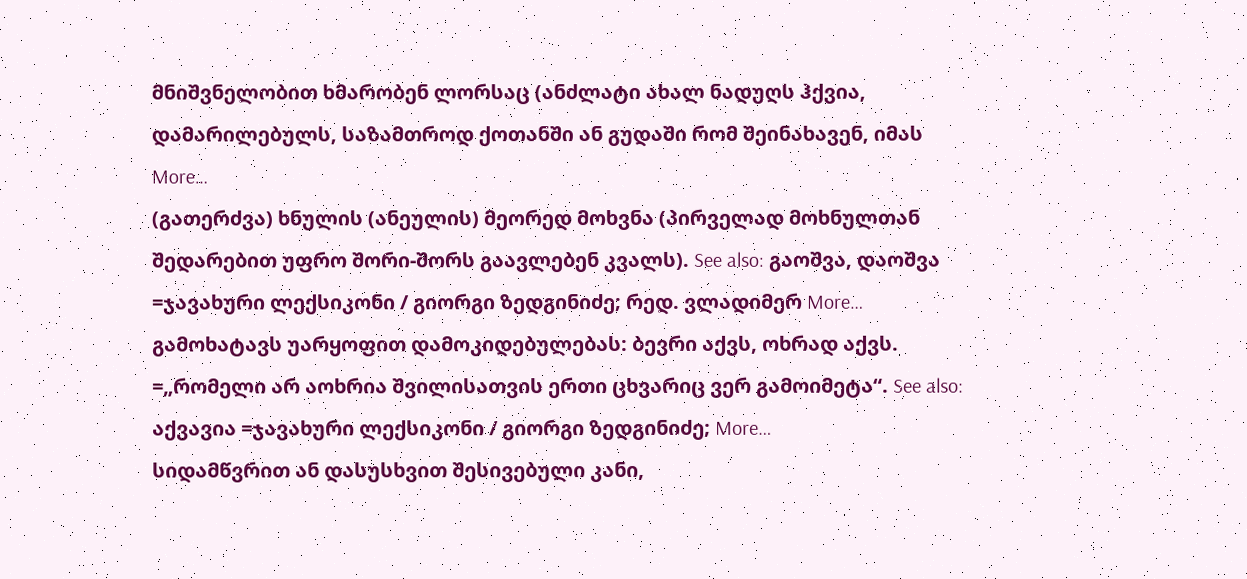მნიშვნელობით ხმარობენ ლორსაც (ანძლატი ახალ ნადუღს ჰქვია, დამარილებულს, საზამთროდ ქოთანში ან გუდაში რომ შეინახავენ, იმას More…
(გათერძვა) ხნულის (ანეულის) მეორედ მოხვნა (პირველად მოხნულთან შედარებით უფრო შორი-შორს გაავლებენ კვალს). See also: გაოშვა, დაოშვა =ჯავახური ლექსიკონი / გიორგი ზედგინიძე; რედ. ვლადიმერ More…
გამოხატავს უარყოფით დამოკიდებულებას: ბევრი აქვს, ოხრად აქვს. =„რომელი არ აოხრია შვილისათვის ერთი ცხვარიც ვერ გამოიმეტა“. See also: აქვავია =ჯავახური ლექსიკონი / გიორგი ზედგინიძე; More…
სიდამწვრით ან დასუსხვით შესივებული კანი,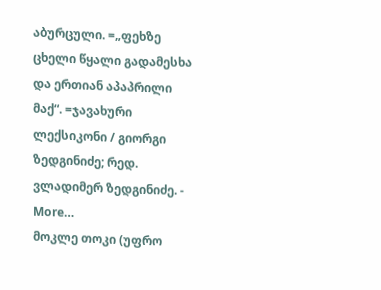აბურცული. =„ფეხზე ცხელი წყალი გადამესხა და ერთიან აპაპრილი მაქ“. =ჯავახური ლექსიკონი / გიორგი ზედგინიძე; რედ. ვლადიმერ ზედგინიძე. - More…
მოკლე თოკი (უფრო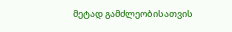მეტად გამძლეობისათვის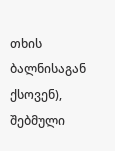თხის ბალნისაგან ქსოვენ), შებმული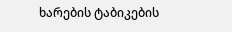ხარების ტაბიკების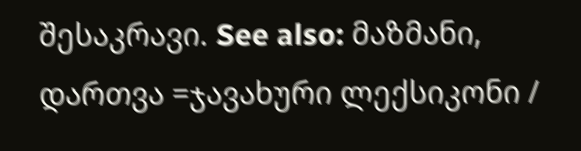შესაკრავი. See also: მაზმანი, დართვა =ჯავახური ლექსიკონი /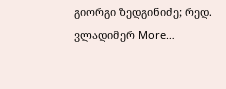გიორგი ზედგინიძე; რედ. ვლადიმერ More…